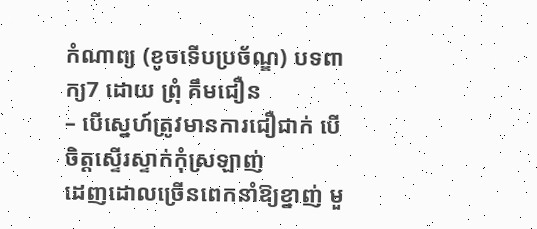កំណាព្យ (ខូចទើបប្រច័ណ្ឌ) បទពាក្យ7 ដោយ ព្រុំ គឹមជឿន
– បើស្នេហ៍ត្រូវមានការជឿជាក់ បើចិត្ដស្ទើរស្ទាក់កុំស្រឡាញ់
ដេញដោលច្រើនពេកនាំឱ្យខ្នាញ់ មួ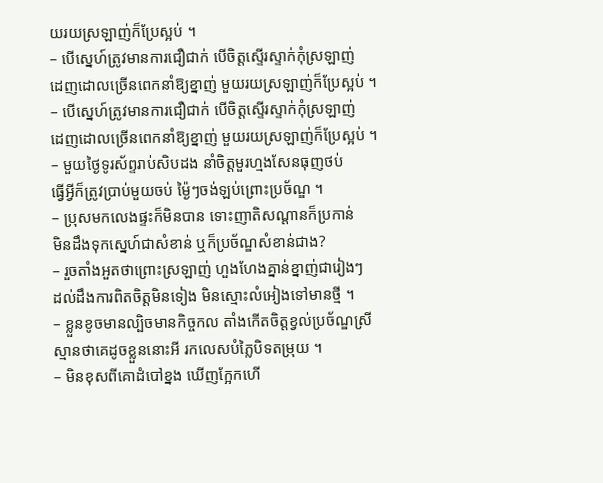យរយស្រឡាញ់ក៏ប្រែស្អប់ ។
– បើស្នេហ៍ត្រូវមានការជឿជាក់ បើចិត្ដស្ទើរស្ទាក់កុំស្រឡាញ់
ដេញដោលច្រើនពេកនាំឱ្យខ្នាញ់ មួយរយស្រឡាញ់ក៏ប្រែស្អប់ ។
– បើស្នេហ៍ត្រូវមានការជឿជាក់ បើចិត្ដស្ទើរស្ទាក់កុំស្រឡាញ់
ដេញដោលច្រើនពេកនាំឱ្យខ្នាញ់ មួយរយស្រឡាញ់ក៏ប្រែស្អប់ ។
– មួយថ្ងៃទូរស័ព្ទរាប់សិបដង នាំចិត្ដមួរហ្មងសែនធុញថប់
ធ្វើអ្វីក៏ត្រូវប្រាប់មួយចប់ ម្ង៉ៃៗចង់ឡប់ព្រោះប្រច័ណ្ឌ ។
– ប្រុសមកលេងផ្ទះក៏មិនបាន ទោះញាតិសណ្ដានក៏ប្រកាន់
មិនដឹងទុកស្នេហ៍ជាសំខាន់ ឬក៏ប្រច័ណ្ឌសំខាន់ជាង?
– រួចតាំងអួតថាព្រោះស្រឡាញ់ ហួងហែងគ្នាន់ខ្នាញ់ជារៀងៗ
ដល់ដឹងការពិតចិត្ដមិនទៀង មិនស្មោះលំអៀងទៅមានថ្មី ។
– ខ្លួនខូចមានល្បិចមានកិច្ចកល តាំងកើតចិត្ដខ្វល់ប្រច័ណ្ឌស្រី
ស្មានថាគេដូចខ្លួននោះអី រកលេសបំភ្លៃបិទតម្រុយ ។
– មិនខុសពីគោដំបៅខ្នង ឃើញក្អែកហើ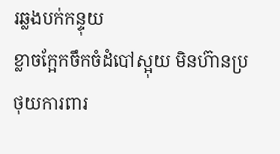រឆ្លងបក់កន្ទុយ
ខ្លាចក្អែកចឹកចំដំបៅស្អុយ មិនហ៊ានប្រថុយការពារ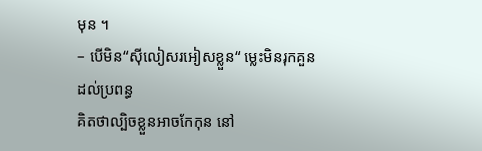មុន ។
– បើមិន“ស៊ីលៀសរអៀសខ្លួន“ ម្លេះមិនរុកគួនដល់ប្រពន្ធ
គិតថាល្បិចខ្លួនអាចកែកុន នៅ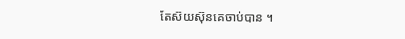តែស៊យស៊ុនគេចាប់បាន ។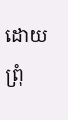ដោយ ព្រុំ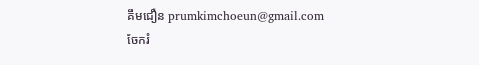គឹមជឿន prumkimchoeun@gmail.com
ចែករំ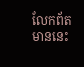លែកព័តមាននេះ